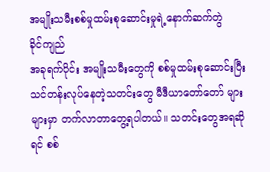အမျိုးသမီးစစ်မှုထမ်းစုဆောင်းမှုရဲ့နောက်ဆက်တွဲ
ခိုင်ကျည်
အခုရက်ပိုင်း အမျိုးသမီးတွေကို စစ်မှုထမ်းစုဆောင်းပြီး သင်တန်းလုပ်နေတဲ့သတင်းတွေ မီဒီယာတော်တော် များများမှာ တက်လာတာတွေ့ရပါတယ်။ သတင်းတွေအရဆိုရင် စစ်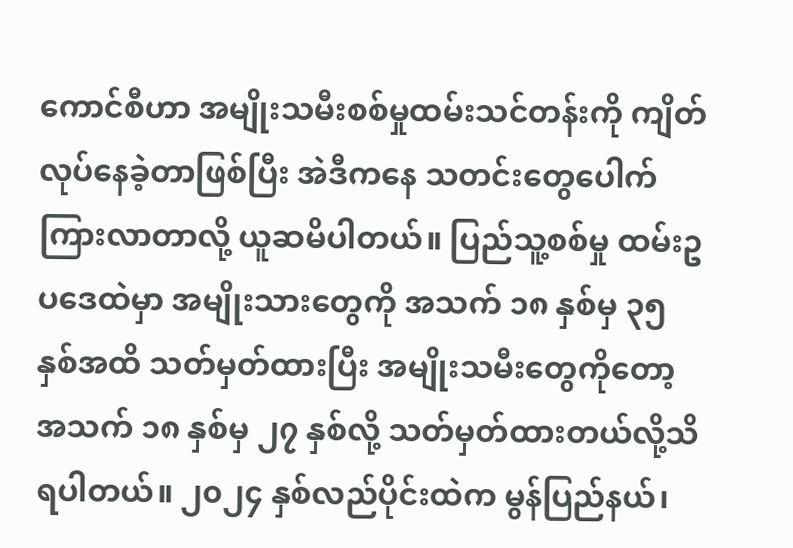ကောင်စီဟာ အမျိုးသမီးစစ်မှုထမ်းသင်တန်းကို ကျိတ်လုပ်နေခဲ့တာဖြစ်ပြီး အဲဒီကနေ သတင်းတွေပေါက်ကြားလာတာလို့ ယူဆမိပါတယ်။ ပြည်သူ့စစ်မှု ထမ်းဥပဒေထဲမှာ အမျိုးသားတွေကို အသက် ၁၈ နှစ်မှ ၃၅ နှစ်အထိ သတ်မှတ်ထားပြီး အမျိုးသမီးတွေကိုတော့ အသက် ၁၈ နှစ်မှ ၂၇ နှစ်လို့ သတ်မှတ်ထားတယ်လို့သိရပါတယ်။ ၂၀၂၄ နှစ်လည်ပိုင်းထဲက မွန်ပြည်နယ်၊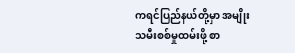ကရင်ပြည်နယ်တို့မှာ အမျိုးသမီးစစ်မှုထမ်းဖို့ စာ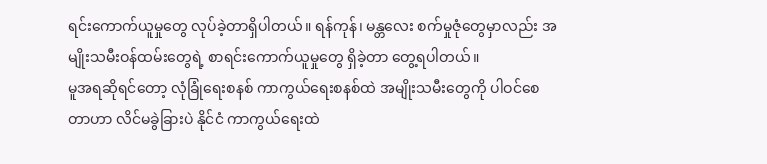ရင်းကောက်ယူမှုတွေ လုပ်ခဲ့တာရှိပါတယ်။ ရန်ကုန်၊ မန္တလေး စက်မှုဇုံတွေမှာလည်း အမျိုးသမီးဝန်ထမ်းတွေရဲ့ စာရင်းကောက်ယူမှုတွေ ရှိခဲ့တာ တွေ့ရပါတယ်။
မူအရဆိုရင်တော့ လုံခြုံရေးစနစ် ကာကွယ်ရေးစနစ်ထဲ အမျိုးသမီးတွေကို ပါဝင်စေတာဟာ လိင်မခွဲခြားပဲ နိုင်ငံ ကာကွယ်ရေးထဲ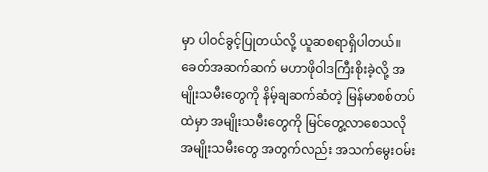မှာ ပါဝင်ခွင့်ပြုတယ်လို့ ယူဆစရာရှိပါတယ်။ ခေတ်အဆက်ဆက် မဟာဖိုဝါဒကြီးစိုးခဲ့လို့ အမျိုးသမီးတွေကို နိမ့်ချဆက်ဆံတဲ့ မြန်မာစစ်တပ်ထဲမှာ အမျိုးသမီးတွေကို မြင်တွေ့လာစေသလို အမျိုးသမီးတွေ အတွက်လည်း အသက်မွေးဝမ်း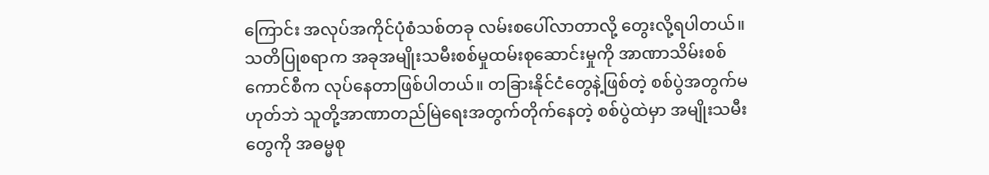ကြောင်း အလုပ်အကိုင်ပုံစံသစ်တခု လမ်းစပေါ်လာတာလို့ တွေးလို့ရပါတယ်။
သတိပြုစရာက အခုအမျိုးသမီးစစ်မှုထမ်းစုဆောင်းမှုကို အာဏာသိမ်းစစ်ကောင်စီက လုပ်နေတာဖြစ်ပါတယ်။ တခြားနိုင်ငံတွေနဲ့ဖြစ်တဲ့ စစ်ပွဲအတွက်မဟုတ်ဘဲ သူတို့အာဏာတည်မြဲရေးအတွက်တိုက်နေတဲ့ စစ်ပွဲထဲမှာ အမျိုးသမီးတွေကို အဓမ္မစု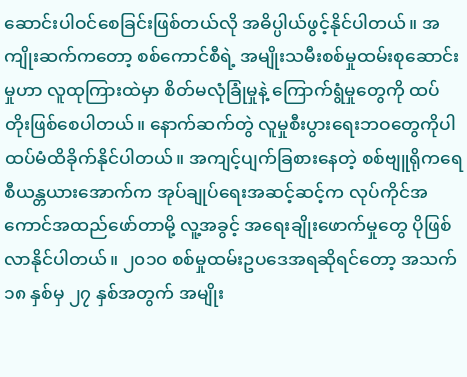ဆောင်းပါဝင်စေခြင်းဖြစ်တယ်လို အဓိပ္ပါယ်ဖွင့်နိုင်ပါတယ်။ အကျိုးဆက်ကတော့ စစ်ကောင်စီရဲ့ အမျိုးသမီးစစ်မှုထမ်းစုဆောင်းမှုဟာ လူထုကြားထဲမှာ စိတ်မလုံခြုံမှုနဲ့ ကြောက်ရွံမှုတွေကို ထပ်တိုးဖြစ်စေပါတယ်။ နောက်ဆက်တွဲ လူမှုစီးပွားရေးဘဝတွေကိုပါ ထပ်မံထိခိုက်နိုင်ပါတယ်။ အကျင့်ပျက်ခြစားနေတဲ့ စစ်ဗျူရိုကရေစီယန္တယားအောက်က အုပ်ချုပ်ရေးအဆင့်ဆင့်က လုပ်ကိုင်အကောင်အထည်ဖော်တာမို့ လူ့အခွင့် အရေးချိုးဖောက်မှုတွေ ပိုဖြစ်လာနိုင်ပါတယ်။ ၂၀၁၀ စစ်မှုထမ်းဥပဒေအရဆိုရင်တော့ အသက် ၁၈ နှစ်မှ ၂၇ နှစ်အတွက် အမျိုး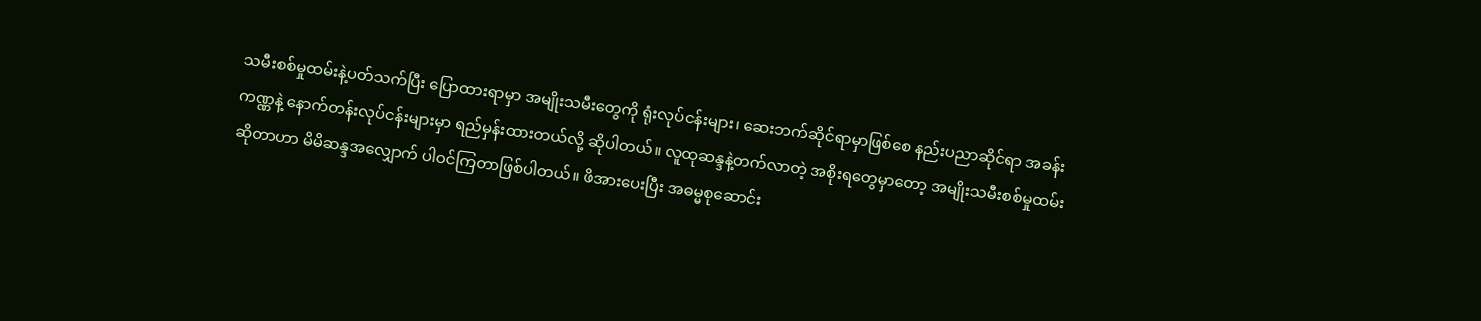သမီးစစ်မှုထမ်းနဲ့ပတ်သက်ပြီး ပြောထားရာမှာ အမျိုးသမီးတွေကို ရုံးလုပ်ငန်းများ၊ ဆေးဘက်ဆိုင်ရာမှာဖြစ်စေ နည်းပညာဆိုင်ရာ အခန်းကဏ္ဏနဲ့ နောက်တန်းလုပ်ငန်းများမှာ ရည်မှန်းထားတယ်လို့ ဆိုပါတယ်။ လူထုဆန္ဒနဲ့တက်လာတဲ့ အစိုးရတွေမှာတော့ အမျိုးသမီးစစ်မှုထမ်းဆိုတာဟာ မိမိဆန္ဒအလျှောက် ပါဝင်ကြတာဖြစ်ပါတယ်။ ဖိအားပေးပြီး အဓမ္မစုဆောင်း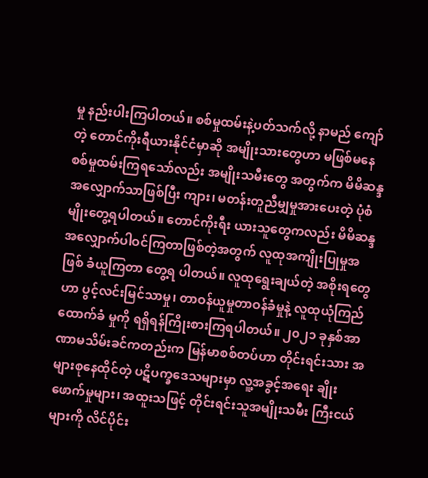မှု နည်းပါးကြပါတယ်။ စစ်မှုထမ်းနဲ့ပတ်သက်လို့ နာမည် ကျော်တဲ့ တောင်ကိုးရီယားနိုင်ငံမှာဆို အမျိုးသားတွေဟာ မဖြစ်မနေ စစ်မှုထမ်းကြရသော်လည်း အမျိုးသမီးတွေ အတွက်က မိမိဆန္ဒအလျှောက်သာဖြစ်ပြီး ကျား၊ မတန်းတူညီမျှမှုအားပေးတဲ့ ပုံစံမျိုးတွေ့ရပါတယ်။ တောင်ကိုးရီး ယားသူတွေကလည်း မိမိဆန္ဒအလျှောက်ပါဝင်ကြတာဖြစ်တဲ့အတွက် လူထုအကျိုးပြုမှုအဖြစ် ခံယူကြတာ တွေ့ရ ပါတယ်။ လူထုရွေးချယ်တဲ့ အစိုးရတွေဟာ ပွင့်လင်းမြင်သာမှု၊ တာဝန်ယူမှုတာဝန်ခံမှုနဲ့ လူထုယုံကြည် ထောက်ခံ မှုကို ရရှိရန်ကြိုးစားကြရပါတယ်။ ၂၀၂၁ ခုနှစ်အာဏာမသိမ်းခင်ကတည်းက မြန်မာစစ်တပ်ဟာ တိုင်းရင်းသား အများစုနေထိုင်တဲ့ ပဋိပက္ခဒေသများမှာ လူ့အခွင့်အရေး ချိုးဖောက်မှုများ၊ အထူးသဖြင့် တိုင်းရင်းသူအမျိုးသမီး ကြီးငယ်များကို လိင်ပိုင်း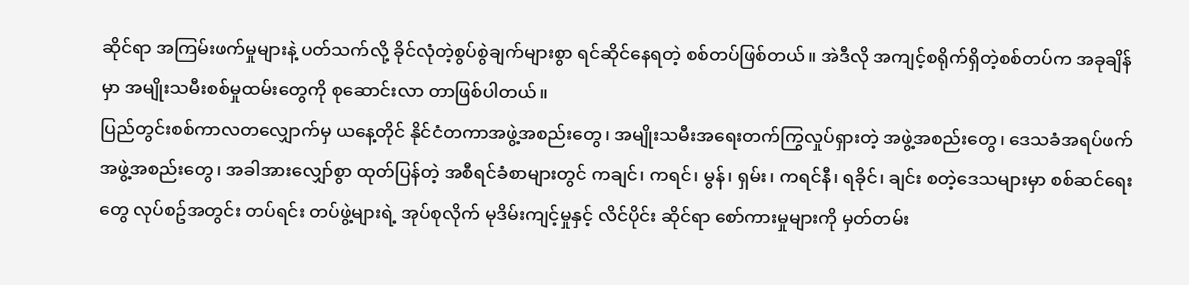ဆိုင်ရာ အကြမ်းဖက်မှုများနဲ့ ပတ်သက်လို့ ခိုင်လုံတဲ့စွပ်စွဲချက်များစွာ ရင်ဆိုင်နေရတဲ့ စစ်တပ်ဖြစ်တယ်။ အဲဒီလို အကျင့်စရိုက်ရှိတဲ့စစ်တပ်က အခုချိန်မှာ အမျိုးသမီးစစ်မှုထမ်းတွေကို စုဆောင်းလာ တာဖြစ်ပါတယ်။
ပြည်တွင်းစစ်ကာလတလျှောက်မှ ယနေ့တိုင် နိုင်ငံတကာအဖွဲ့အစည်းတွေ၊ အမျိုးသမီးအရေးတက်ကြွလှုပ်ရှားတဲ့ အဖွဲ့အစည်းတွေ၊ ဒေသခံအရပ်ဖက် အဖွဲ့အစည်းတွေ၊ အခါအားလျှော်စွာ ထုတ်ပြန်တဲ့ အစီရင်ခံစာများတွင် ကချင်၊ ကရင်၊ မွန်၊ ရှမ်း၊ ကရင်နီ၊ ရခိုင်၊ ချင်း စတဲ့ဒေသများမှာ စစ်ဆင်ရေးတွေ လုပ်စဥ်အတွင်း တပ်ရင်း တပ်ဖွဲ့များရဲ့ အုပ်စုလိုက် မုဒိမ်းကျင့်မှုနှင့် လိင်ပိုင်း ဆိုင်ရာ စော်ကားမှုများကို မှတ်တမ်း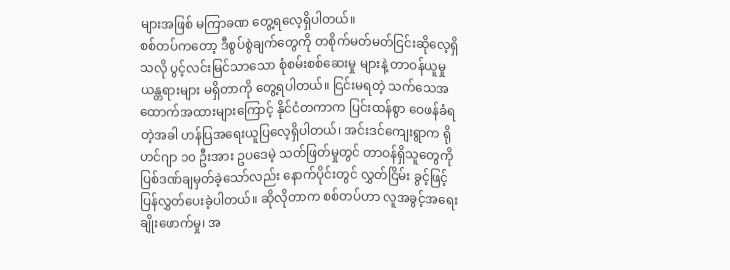များအဖြစ် မကြာခဏ တွေ့ရလေ့ရှိပါတယ်။
စစ်တပ်ကတော့ ဒီစွပ်စွဲချက်တွေကို တစိုက်မတ်မတ်ငြင်းဆိုလေ့ရှိသလို ပွင့်လင်းမြင်သာသော စုံစမ်းစစ်ဆေးမှု များနဲ့ တာဝန်ယူမှုယန္တရားများ မရှိတာကို တွေ့ရပါတယ်။ ငြင်းမရတဲ့ သက်သေအထောက်အထားများကြောင့် နိုင်ငံတကာက ပြင်းထန်စွာ ဝေဖန်ခံရတဲ့အခါ ဟန်ပြအရေးယူပြလေ့ရှိပါတယ်၊ အင်းဒင်ကျေးရွာက ရိုဟင်ဂျာ ၁၀ ဦးအား ဥပဒေမဲ့ သတ်ဖြတ်မှုတွင် တာဝန်ရှိသူတွေကို ပြစ်ဒဏ်ချမှတ်ခဲ့သော်လည်း နောက်ပိုင်းတွင် လွှတ်ငြိမ်း ခွင့်ဖြင့် ပြန်လွှတ်ပေးခဲ့ပါတယ်။ ဆိုလိုတာက စစ်တပ်ဟာ လူအခွင့်အရေးချိုးဖောက်မှု၊ အ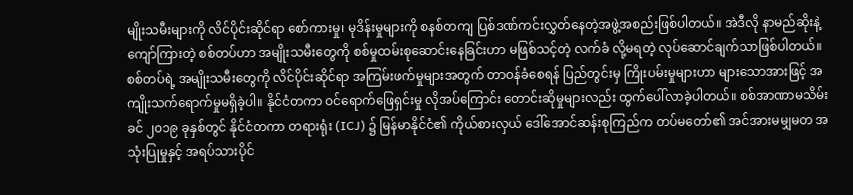မျိုးသမီးများကို လိင်ပိုင်းဆိုင်ရာ စော်ကားမှု၊ မုဒိန်းမှုများကို စနစ်တကျ ပြစ်ဒဏ်ကင်းလွှတ်နေတဲ့အဖွဲ့အစည်းဖြစ်ပါတယ်။ အဲဒီလို နာမည်ဆိုးနဲ့ကျော်ကြားတဲ့ စစ်တပ်ဟာ အမျိုးသမီးတွေကို စစ်မှုထမ်းစုဆောင်းနေခြင်းဟာ မဖြစ်သင့်တဲ့ လက်ခံ လို့မရတဲ့ လုပ်ဆောင်ချက်သာဖြစ်ပါတယ်။
စစ်တပ်ရဲ့ အမျိုးသမီးတွေကို လိင်ပိုင်းဆိုင်ရာ အကြမ်းဖက်မှုများအတွက် တာဝန်ခံစေရန် ပြည်တွင်းမှ ကြိုးပမ်းမှုများဟာ များသောအားဖြင့် အကျိုးသက်ရောက်မှုမရှိခဲ့ပါ။ နိုင်ငံတကာ ဝင်ရောက်ဖြေရှင်းမှု လိုအပ်ကြောင်း တောင်းဆိုမှုများလည်း ထွက်ပေါ်လာခဲ့ပါတယ်။ စစ်အာဏာမသိမ်းခင် ၂၀၁၉ ခုနှစ်တွင် နိုင်ငံတကာ တရားရုံး (ICJ) ၌ မြန်မာနိုင်ငံ၏ ကိုယ်စားလှယ် ဒေါ်အောင်ဆန်းစုကြည်က တပ်မတော်၏ အင်အားမမျှမတ အသုံးပြုမှုနှင့် အရပ်သားပိုင်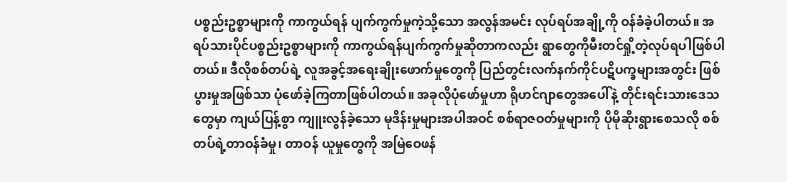ပစ္စည်းဥစ္စာများကို ကာကွယ်ရန် ပျက်ကွက်မှုကဲ့သို့သော အလွန်အမင်း လုပ်ရပ်အချို့ကို ဝန်ခံခဲ့ပါတယ်။ အရပ်သားပိုင်ပစ္စည်းဥစ္စာများကို ကာကွယ်ရန်ပျက်ကွက်မှုဆိုတာကလည်း ရွာတွေကိုမီးတင်ရှို့တဲ့လုပ်ရပါဖြစ်ပါတယ်။ ဒီလိုစစ်တပ်ရဲ့ လူအခွင့်အရေးချိုးဖောက်မှုတွေကို ပြည်တွင်းလက်နက်ကိုင်ပဋိပက္ခများအတွင်း ဖြစ်ပွားမှုအဖြစ်သာ ပုံဖော်ခဲ့ကြတာဖြစ်ပါတယ်။ အခုလိုပုံဖော်မှုဟာ ရိုဟင်ဂျာတွေအပေါ်နဲ့ တိုင်းရင်းသားဒေသတွေမှာ ကျယ်ပြန့်စွာ ကျူးလွန်ခဲ့သော မုဒိန်းမှုများအပါအဝင် စစ်ရာဇဝတ်မှုများကို ပိုမိုဆိုးရွားစေသလို စစ်တပ်ရဲ့တာဝန်ခံမှု၊ တာဝန် ယူမှုတွေကို အမြဲဝေဖန်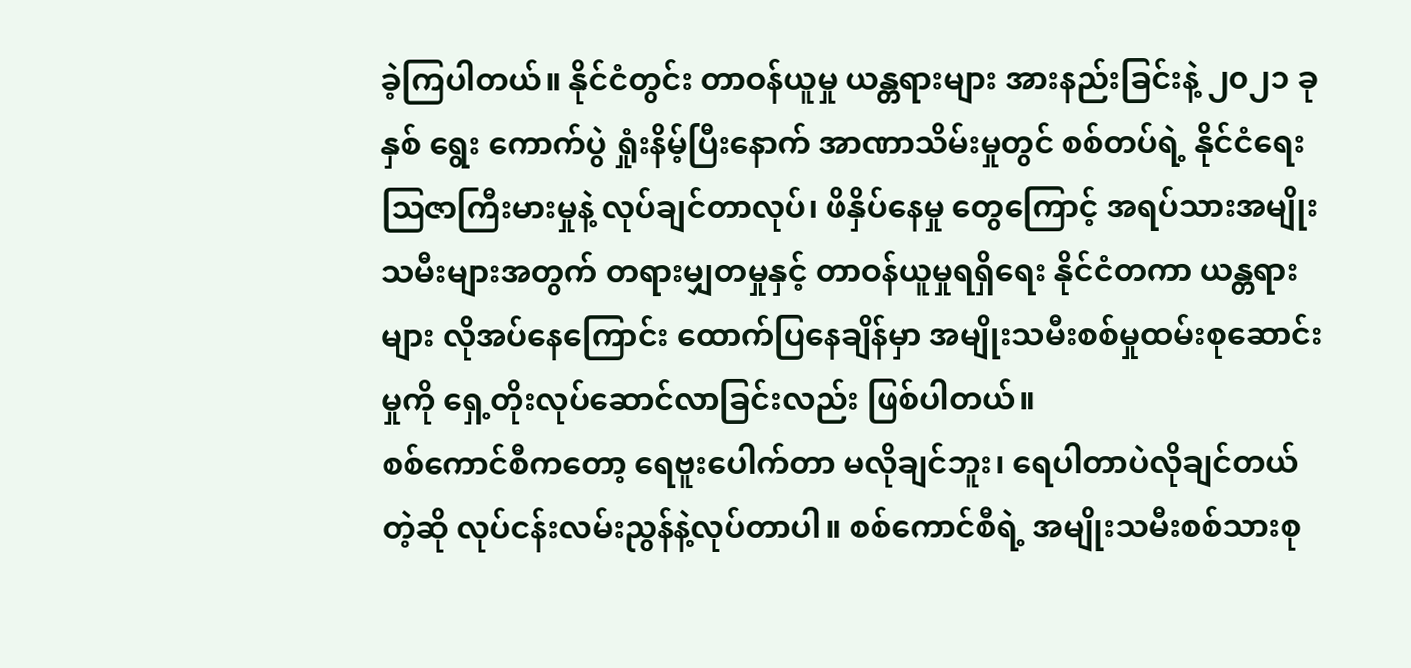ခဲ့ကြပါတယ်။ နိုင်ငံတွင်း တာဝန်ယူမှု ယန္တရားများ အားနည်းခြင်းနဲ့ ၂၀၂၁ ခုနှစ် ရွေး ကောက်ပွဲ ရှုံးနိမ့်ပြီးနောက် အာဏာသိမ်းမှုတွင် စစ်တပ်ရဲ့ နိုင်ငံရေးဩဇာကြီးမားမှုနဲ့ လုပ်ချင်တာလုပ်၊ ဖိနှိပ်နေမှု တွေကြောင့် အရပ်သားအမျိုးသမီးများအတွက် တရားမျှတမှုနှင့် တာဝန်ယူမှုရရှိရေး နိုင်ငံတကာ ယန္တရားများ လိုအပ်နေကြောင်း ထောက်ပြနေချိန်မှာ အမျိုးသမီးစစ်မှုထမ်းစုဆောင်းမှုကို ရှေ့တိုးလုပ်ဆောင်လာခြင်းလည်း ဖြစ်ပါတယ်။
စစ်ကောင်စီကတော့ ရေဗူးပေါက်တာ မလိုချင်ဘူး၊ ရေပါတာပဲလိုချင်တယ်တဲ့ဆို လုပ်ငန်းလမ်းညွန်နဲ့လုပ်တာပါ။ စစ်ကောင်စီရဲ့ အမျိုးသမီးစစ်သားစု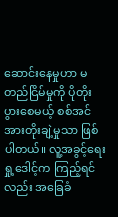ဆောင်းနေမှုဟာ မတည်ငြိမ်မှုကို ပိုတိုးပွားစေမယ့် စစ်အင်အားတိုးချဲ့မှုသာ ဖြစ်ပါတယ်။ လူ့အခွင့်ရေးရှု့ဒေါင့်က ကြည့်ရင်လည်း အခြေခံ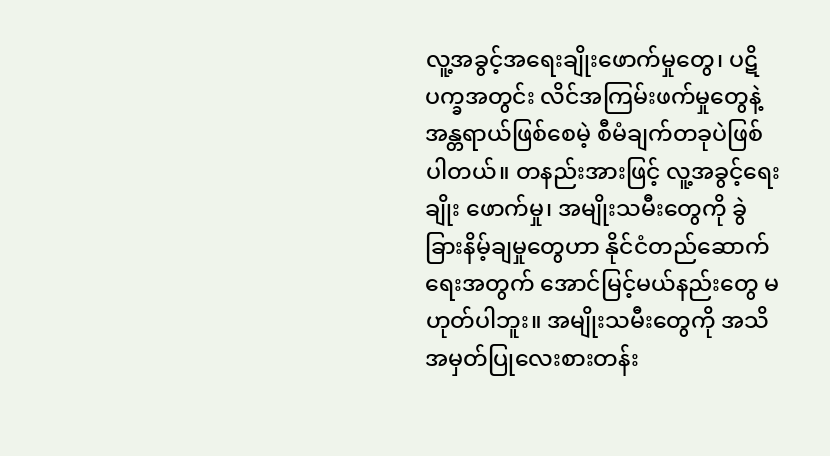လူ့အခွင့်အရေးချိုးဖောက်မှုတွေ၊ ပဋိပက္ခအတွင်း လိင်အကြမ်းဖက်မှုတွေနဲ့ အန္တရာယ်ဖြစ်စေမဲ့ စီမံချက်တခုပဲဖြစ်ပါတယ်။ တနည်းအားဖြင့် လူ့အခွင့်ရေးချိုး ဖောက်မှု၊ အမျိုးသမီးတွေကို ခွဲခြားနိမ့်ချမှုတွေဟာ နိုင်ငံတည်ဆောက်ရေးအတွက် အောင်မြင့်မယ်နည်းတွေ မဟုတ်ပါဘူး။ အမျိုးသမီးတွေကို အသိအမှတ်ပြုလေးစားတန်း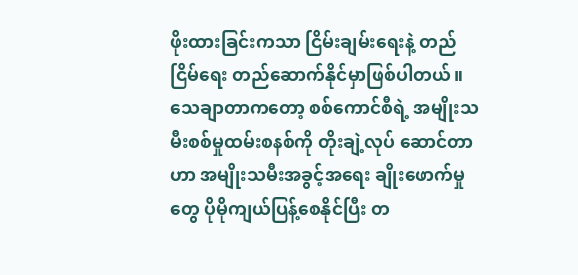ဖိုးထားခြင်းကသာ ငြိမ်းချမ်းရေးနဲ့ တည်ငြိမ်ရေး တည်ဆောက်နိုင်မှာဖြစ်ပါတယ်။ သေချာတာကတော့ စစ်ကောင်စီရဲ့ အမျိုးသမီးစစ်မှုထမ်းစနစ်ကို တိုးချဲ့လုပ် ဆောင်တာဟာ အမျိုးသမီးအခွင့်အရေး ချိုးဖောက်မှုတွေ ပိုမိုကျယ်ပြန့်စေနိုင်ပြီး တ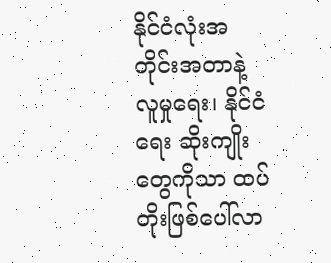နိုင်ငံလုံးအတိုင်းအတာနဲ့ လူမှုရေး၊ နိုင်ငံရေး ဆိုးကျိုးတွေကိုသာ ထပ်တိုးဖြစ်ပေါ်လာ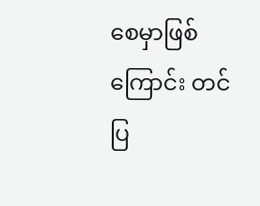စေမှာဖြစ်ကြောင်း တင်ပြ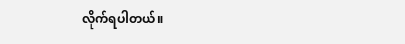လိုက်ရပါတယ်။